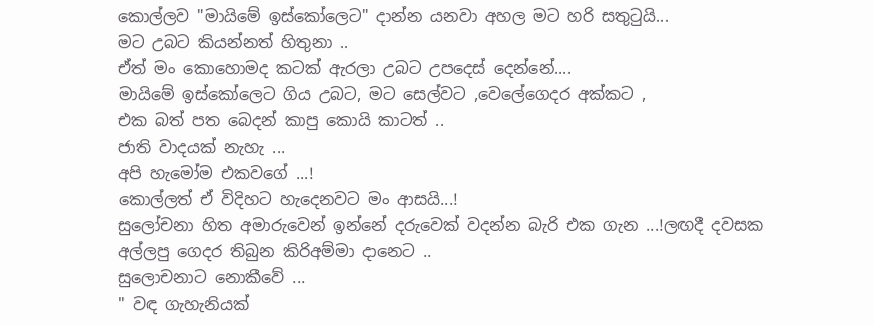කොල්ලව "මායිමේ ඉස්කෝලෙට" දාන්න යනවා අහල මට හරි සතුටුයි...
මට උබට කියන්නත් හිතුනා ..
ඒත් මං කොහොමද කටක් ඇරලා උබට උපදෙස් දෙන්නේ....
මායිමේ ඉස්කෝලෙට ගිය උබට, මට සෙල්වට ,වෙලේගෙදර අක්කට ,
එක බත් පත බෙදන් කාපු කොයි කාටත් ..
ජාති වාදයක් නැහැ ...
අපි හැමෝම එකවගේ ...!
කොල්ලත් ඒ විදිහට හැදෙනවට මං ආසයි...!
සුලෝචනා හිත අමාරුවෙන් ඉන්නේ දරුවෙක් වදන්න බැරි එක ගැන ...!ලඟදී දවසක අල්ලපු ගෙදර තිබුන කිරිඅම්මා දානෙට ..
සුලොචනාට නොකීවේ ...
" වඳ ගැහැනියක්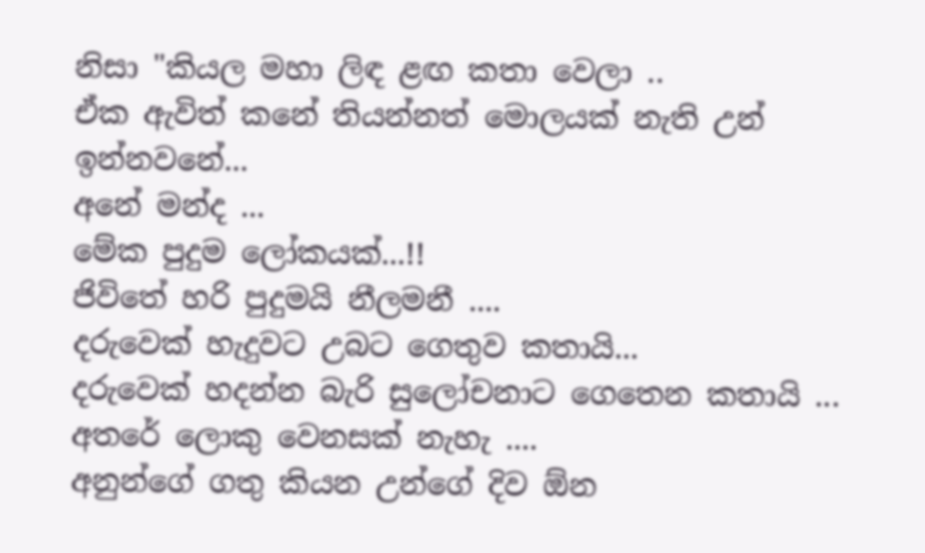නිසා "කියල මහා ලිඳ ළඟ කතා වෙලා ..
ඒක ඇවිත් කනේ තියන්නත් මොලයක් නැති උන් ඉන්නවනේ...
අනේ මන්ද ...
මේක පුදුම ලෝකයක්...!!
ජිවිතේ හරි පුදුමයි නීලමනී ....
දරුවෙක් හැදුවට උබට ගෙතුව කතායි...
දරුවෙක් හදන්න බැරි සුලෝචනාට ගෙතෙන කතායි ...
අතරේ ලොකු වෙනසක් නැහැ ....
අනුන්ගේ ගතු කියන උන්ගේ දිව ඕන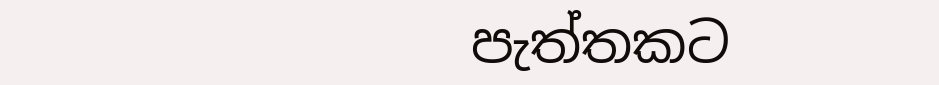පැත්තකට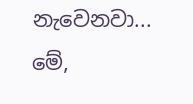නැවෙනවා...
මේ,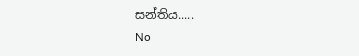සන්තිය.....
No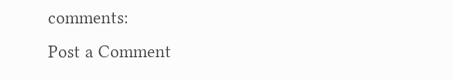comments:
Post a Comment